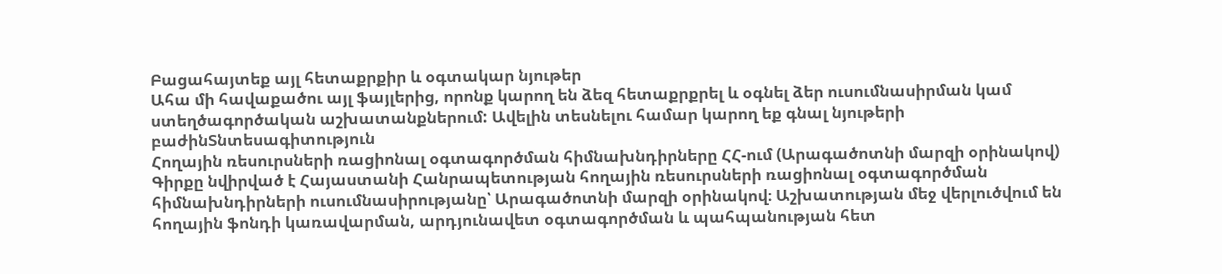Բացահայտեք այլ հետաքրքիր և օգտակար նյութեր
Ահա մի հավաքածու այլ ֆայլերից, որոնք կարող են ձեզ հետաքրքրել և օգնել ձեր ուսումնասիրման կամ ստեղծագործական աշխատանքներում: Ավելին տեսնելու համար կարող եք գնալ նյութերի բաժինՏնտեսագիտություն
Հողային ռեսուրսների ռացիոնալ օգտագործման հիմնախնդիրները ՀՀ-ում (Արագածոտնի մարզի օրինակով)
Գիրքը նվիրված է Հայաստանի Հանրապետության հողային ռեսուրսների ռացիոնալ օգտագործման հիմնախնդիրների ուսումնասիրությանը՝ Արագածոտնի մարզի օրինակով։ Աշխատության մեջ վերլուծվում են հողային ֆոնդի կառավարման, արդյունավետ օգտագործման և պահպանության հետ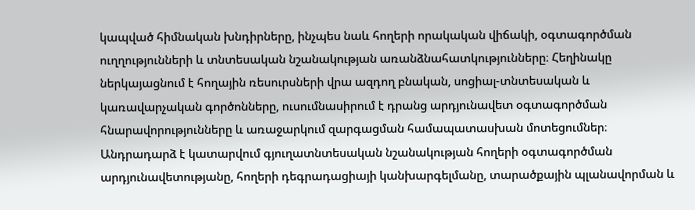կապված հիմնական խնդիրները, ինչպես նաև հողերի որակական վիճակի, օգտագործման ուղղությունների և տնտեսական նշանակության առանձնահատկությունները։ Հեղինակը ներկայացնում է հողային ռեսուրսների վրա ազդող բնական, սոցիալ-տնտեսական և կառավարչական գործոնները, ուսումնասիրում է դրանց արդյունավետ օգտագործման հնարավորությունները և առաջարկում զարգացման համապատասխան մոտեցումներ։ Անդրադարձ է կատարվում գյուղատնտեսական նշանակության հողերի օգտագործման արդյունավետությանը, հողերի դեգրադացիայի կանխարգելմանը, տարածքային պլանավորման և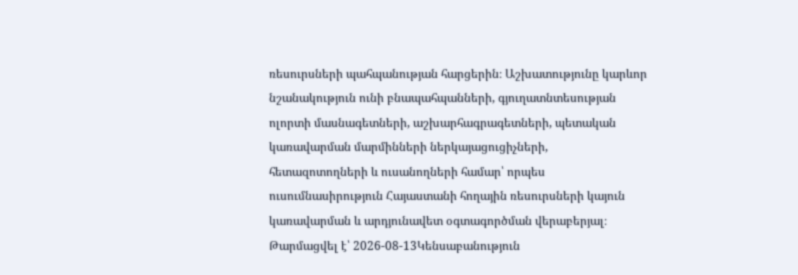ռեսուրսների պահպանության հարցերին։ Աշխատությունը կարևոր նշանակություն ունի բնապահպանների, գյուղատնտեսության ոլորտի մասնագետների, աշխարհագրագետների, պետական կառավարման մարմինների ներկայացուցիչների, հետազոտողների և ուսանողների համար՝ որպես ուսումնասիրություն Հայաստանի հողային ռեսուրսների կայուն կառավարման և արդյունավետ օգտագործման վերաբերյալ։
Թարմացվել է՝ 2026-08-13Կենսաբանություն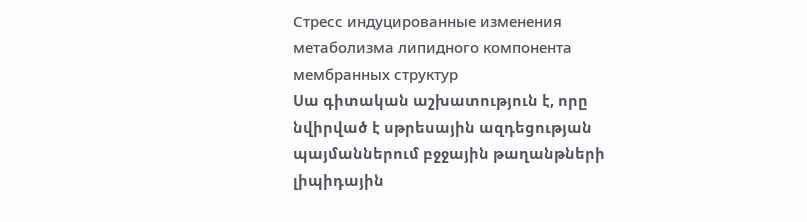Стресс индуцированные изменения метаболизма липидного компонента мембранных структур
Սա գիտական աշխատություն է, որը նվիրված է սթրեսային ազդեցության պայմաններում բջջային թաղանթների լիպիդային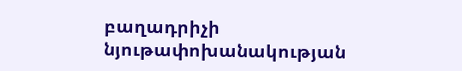բաղադրիչի նյութափոխանակության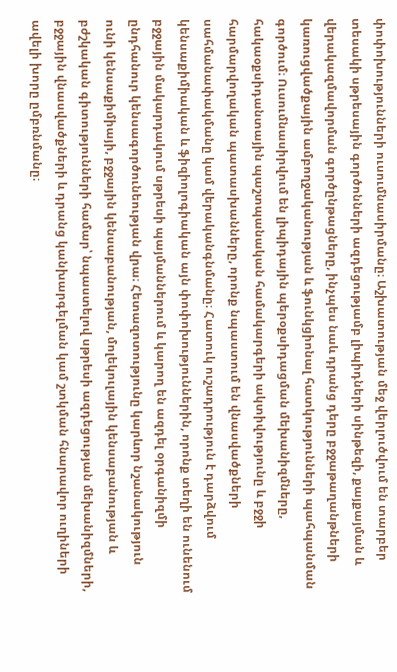փոփոխությունների ուսումնասիրմանը։ Աշխատության մեջ վերլուծվում են տարբեր տեսակի սթրեսային գործոնների ազդեցությամբ լիպիդների սինթեզի, քայքայման և վերակազմավորման գործընթացները, ինչպես նաև դրանց դերը բջջաթաղանթների կառուցվածքային ամբողջականության և ֆունկցիոնալ հատկությունների պահպանման գործում։ Ուսումնասիրվում են լիպիդային պերօքսիդացման մեխանիզմները, հակաօքսիդանտային պաշտպանական համակարգերի ակտիվությունը և բջջի հարմարվողական պատասխանները, որոնք նպաստում են վնասվածքների սահմանափակմանը կամ վերականգնմանը։ Հատուկ ուշադրություն է դարձվում կենսաքիմիական և ֆիզիոլոգիական այն փոփոխություններին, որոնք տեղի են ունենում բջջային մակարդակում սթրեսի պայմաններում և կարող են ազդել օրգանիզմի ընդհանուր կենսագործունեության վրա։ Հետազոտությունը կարևոր նշանակություն ունի կենսաքիմիայի, բջջային կենսաբանության, մոլեկուլային կենսաբանության և բժշկական գիտությունների համար՝ նպաստելով սթրեսի ազդեցության մեխանիզմների, բջջային վնասվածքների և դրանց կանխարգելման կամ շտկման հնարավոր ուղիների ավելի խորը ըմբռնմանը։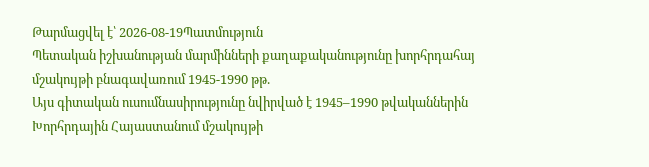Թարմացվել է՝ 2026-08-19Պատմություն
Պետական իշխանության մարմինների քաղաքականությունը խորհրդահայ մշակույթի բնագավառում 1945-1990 թթ.
Այս գիտական ուսումնասիրությունը նվիրված է 1945–1990 թվականներին Խորհրդային Հայաստանում մշակույթի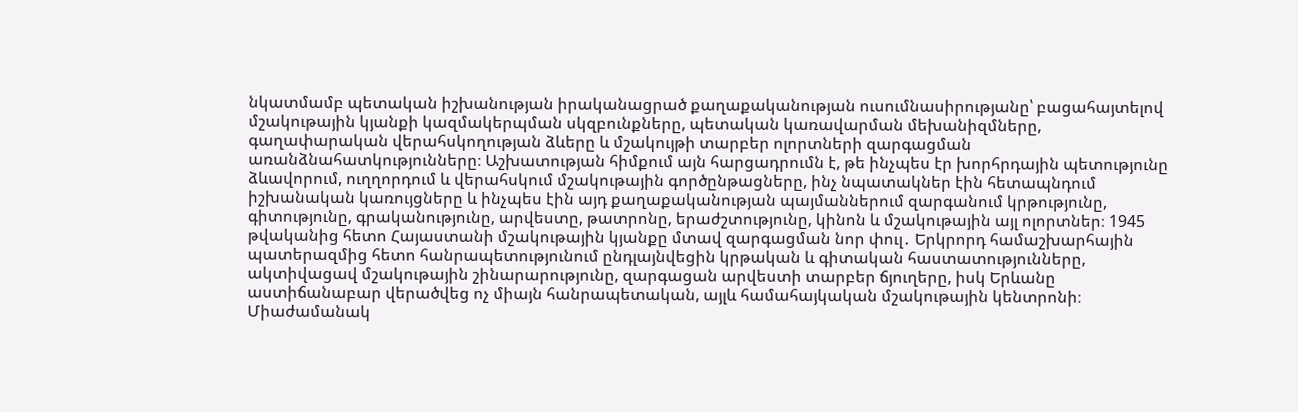նկատմամբ պետական իշխանության իրականացրած քաղաքականության ուսումնասիրությանը՝ բացահայտելով մշակութային կյանքի կազմակերպման սկզբունքները, պետական կառավարման մեխանիզմները, գաղափարական վերահսկողության ձևերը և մշակույթի տարբեր ոլորտների զարգացման առանձնահատկությունները։ Աշխատության հիմքում այն հարցադրումն է, թե ինչպես էր խորհրդային պետությունը ձևավորում, ուղղորդում և վերահսկում մշակութային գործընթացները, ինչ նպատակներ էին հետապնդում իշխանական կառույցները և ինչպես էին այդ քաղաքականության պայմաններում զարգանում կրթությունը, գիտությունը, գրականությունը, արվեստը, թատրոնը, երաժշտությունը, կինոն և մշակութային այլ ոլորտներ։ 1945 թվականից հետո Հայաստանի մշակութային կյանքը մտավ զարգացման նոր փուլ․ Երկրորդ համաշխարհային պատերազմից հետո հանրապետությունում ընդլայնվեցին կրթական և գիտական հաստատությունները, ակտիվացավ մշակութային շինարարությունը, զարգացան արվեստի տարբեր ճյուղերը, իսկ Երևանը աստիճանաբար վերածվեց ոչ միայն հանրապետական, այլև համահայկական մշակութային կենտրոնի։ Միաժամանակ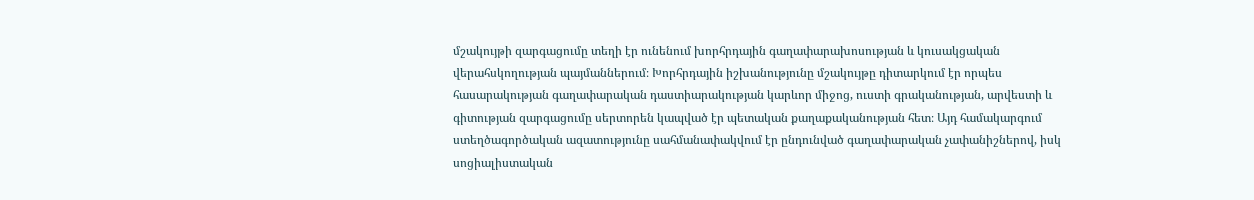մշակույթի զարգացումը տեղի էր ունենում խորհրդային գաղափարախոսության և կուսակցական վերահսկողության պայմաններում։ Խորհրդային իշխանությունը մշակույթը դիտարկում էր որպես հասարակության գաղափարական դաստիարակության կարևոր միջոց, ուստի գրականության, արվեստի և գիտության զարգացումը սերտորեն կապված էր պետական քաղաքականության հետ։ Այդ համակարգում ստեղծագործական ազատությունը սահմանափակվում էր ընդունված գաղափարական չափանիշներով, իսկ սոցիալիստական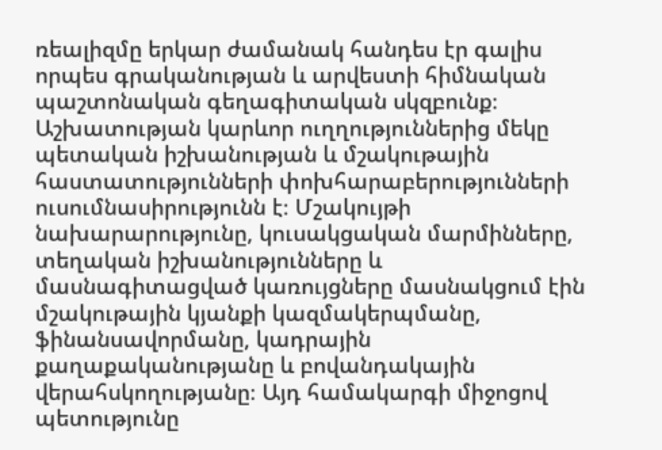ռեալիզմը երկար ժամանակ հանդես էր գալիս որպես գրականության և արվեստի հիմնական պաշտոնական գեղագիտական սկզբունք։ Աշխատության կարևոր ուղղություններից մեկը պետական իշխանության և մշակութային հաստատությունների փոխհարաբերությունների ուսումնասիրությունն է։ Մշակույթի նախարարությունը, կուսակցական մարմինները, տեղական իշխանությունները և մասնագիտացված կառույցները մասնակցում էին մշակութային կյանքի կազմակերպմանը, ֆինանսավորմանը, կադրային քաղաքականությանը և բովանդակային վերահսկողությանը։ Այդ համակարգի միջոցով պետությունը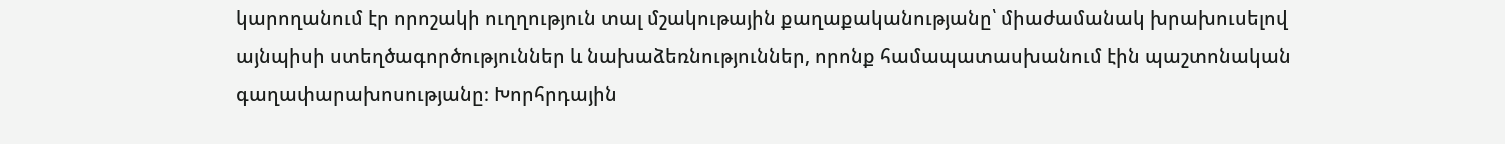կարողանում էր որոշակի ուղղություն տալ մշակութային քաղաքականությանը՝ միաժամանակ խրախուսելով այնպիսի ստեղծագործություններ և նախաձեռնություններ, որոնք համապատասխանում էին պաշտոնական գաղափարախոսությանը։ Խորհրդային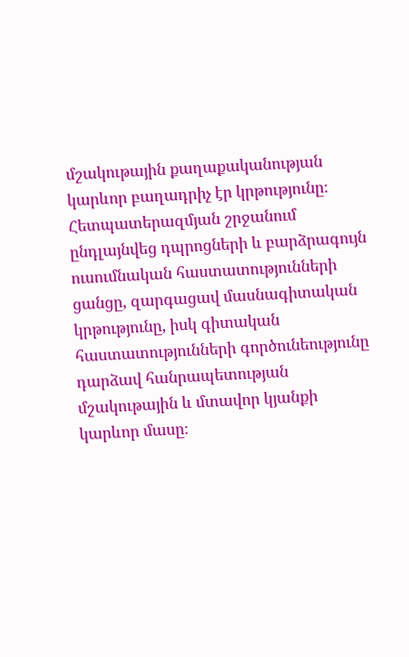մշակութային քաղաքականության կարևոր բաղադրիչ էր կրթությունը։ Հետպատերազմյան շրջանում ընդլայնվեց դպրոցների և բարձրագույն ուսումնական հաստատությունների ցանցը, զարգացավ մասնագիտական կրթությունը, իսկ գիտական հաստատությունների գործունեությունը դարձավ հանրապետության մշակութային և մտավոր կյանքի կարևոր մասը։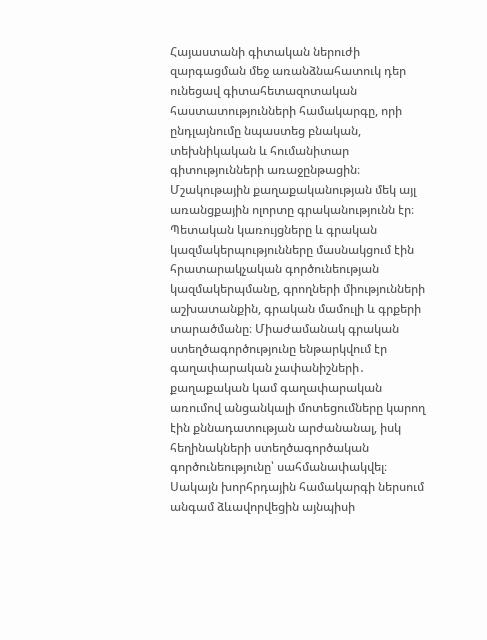Հայաստանի գիտական ներուժի զարգացման մեջ առանձնահատուկ դեր ունեցավ գիտահետազոտական հաստատությունների համակարգը, որի ընդլայնումը նպաստեց բնական, տեխնիկական և հումանիտար գիտությունների առաջընթացին։ Մշակութային քաղաքականության մեկ այլ առանցքային ոլորտը գրականությունն էր։ Պետական կառույցները և գրական կազմակերպությունները մասնակցում էին հրատարակչական գործունեության կազմակերպմանը, գրողների միությունների աշխատանքին, գրական մամուլի և գրքերի տարածմանը։ Միաժամանակ գրական ստեղծագործությունը ենթարկվում էր գաղափարական չափանիշների․ քաղաքական կամ գաղափարական առումով անցանկալի մոտեցումները կարող էին քննադատության արժանանալ, իսկ հեղինակների ստեղծագործական գործունեությունը՝ սահմանափակվել։ Սակայն խորհրդային համակարգի ներսում անգամ ձևավորվեցին այնպիսի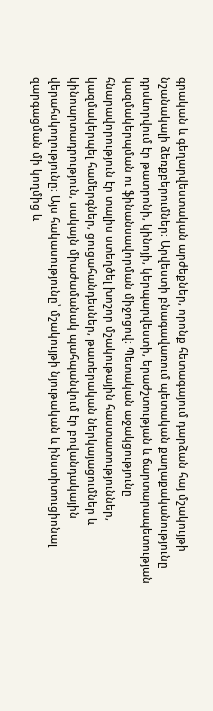գրական և գեղարվեստական արժեքներ, որոնք հետագայում դարձան հայ մշակույթի նշանակալի ձեռքբերումներ։ Արվեստի բնագավառում պետական քաղաքականությունը դրսևորվում էր թատրոնի, կինոյի, կերպարվեստի, երաժշտության և ճարտարապետության կազմակերպման ու ֆինանսավորման միջոցով։ Պետական աջակցությունը հնարավորություն էր տալիս ստեղծել խոշոր մշակութային հաստատություններ, կազմակերպել համերգներ, ցուցահանդեսներ, թատերական ներկայացումներ և կինոարտադրություն, սակայն միաժամանակ պահպանվում էր բովանդակային վերահսկողությունը։ Այս հակասությունը՝ մշակույթի նյութական և ինստիտուցիոնալ զարգացման մի կողմից և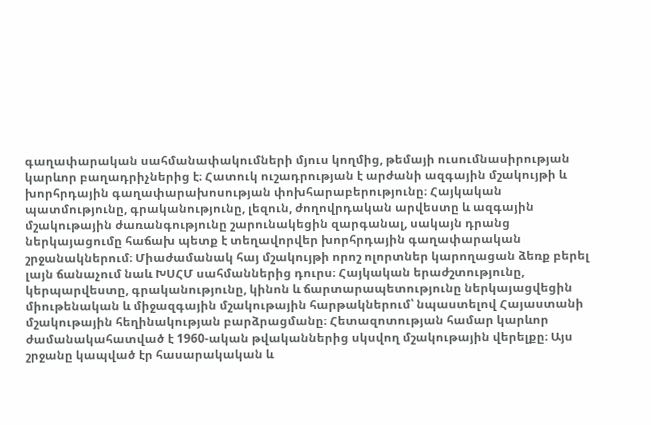գաղափարական սահմանափակումների մյուս կողմից, թեմայի ուսումնասիրության կարևոր բաղադրիչներից է։ Հատուկ ուշադրության է արժանի ազգային մշակույթի և խորհրդային գաղափարախոսության փոխհարաբերությունը։ Հայկական պատմությունը, գրականությունը, լեզուն, ժողովրդական արվեստը և ազգային մշակութային ժառանգությունը շարունակեցին զարգանալ, սակայն դրանց ներկայացումը հաճախ պետք է տեղավորվեր խորհրդային գաղափարական շրջանակներում։ Միաժամանակ հայ մշակույթի որոշ ոլորտներ կարողացան ձեռք բերել լայն ճանաչում նաև ԽՍՀՄ սահմաններից դուրս։ Հայկական երաժշտությունը, կերպարվեստը, գրականությունը, կինոն և ճարտարապետությունը ներկայացվեցին միութենական և միջազգային մշակութային հարթակներում՝ նպաստելով Հայաստանի մշակութային հեղինակության բարձրացմանը։ Հետազոտության համար կարևոր ժամանակահատված է 1960-ական թվականներից սկսվող մշակութային վերելքը։ Այս շրջանը կապված էր հասարակական և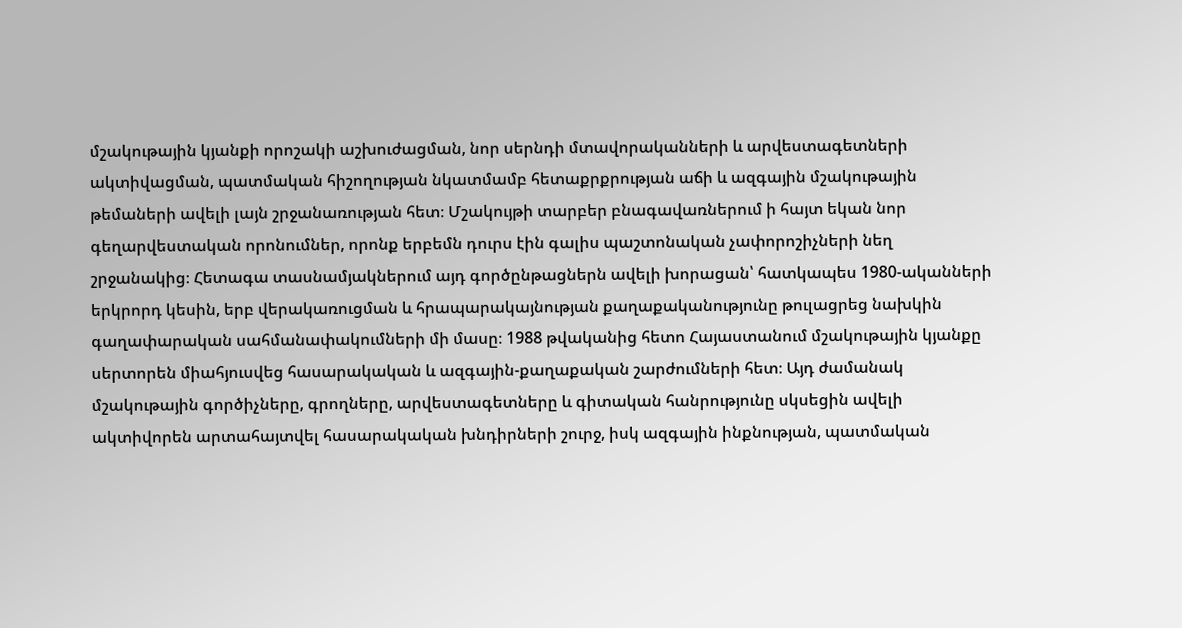մշակութային կյանքի որոշակի աշխուժացման, նոր սերնդի մտավորականների և արվեստագետների ակտիվացման, պատմական հիշողության նկատմամբ հետաքրքրության աճի և ազգային մշակութային թեմաների ավելի լայն շրջանառության հետ։ Մշակույթի տարբեր բնագավառներում ի հայտ եկան նոր գեղարվեստական որոնումներ, որոնք երբեմն դուրս էին գալիս պաշտոնական չափորոշիչների նեղ շրջանակից։ Հետագա տասնամյակներում այդ գործընթացներն ավելի խորացան՝ հատկապես 1980-ականների երկրորդ կեսին, երբ վերակառուցման և հրապարակայնության քաղաքականությունը թուլացրեց նախկին գաղափարական սահմանափակումների մի մասը։ 1988 թվականից հետո Հայաստանում մշակութային կյանքը սերտորեն միահյուսվեց հասարակական և ազգային-քաղաքական շարժումների հետ։ Այդ ժամանակ մշակութային գործիչները, գրողները, արվեստագետները և գիտական հանրությունը սկսեցին ավելի ակտիվորեն արտահայտվել հասարակական խնդիրների շուրջ, իսկ ազգային ինքնության, պատմական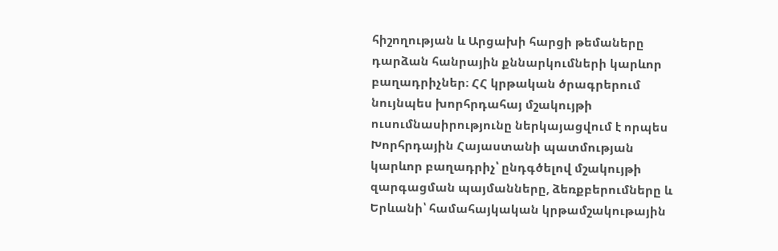հիշողության և Արցախի հարցի թեմաները դարձան հանրային քննարկումների կարևոր բաղադրիչներ։ ՀՀ կրթական ծրագրերում նույնպես խորհրդահայ մշակույթի ուսումնասիրությունը ներկայացվում է որպես Խորհրդային Հայաստանի պատմության կարևոր բաղադրիչ՝ ընդգծելով մշակույթի զարգացման պայմանները, ձեռքբերումները և Երևանի՝ համահայկական կրթամշակութային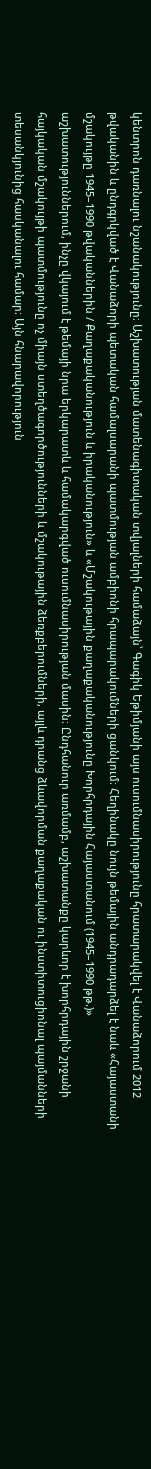կենտրոն դառնալու նշանակությունը։ Աշխատության մատենագիտական տվյալների համաձայն՝ Գագիկ Եթիմյանի այս ուսումնասիրությունը հրատարակվել է Վանաձորում 2012 թվականին և ընդգրկված է Վանաձորի պետական համալսարանի պատմության ամբիոնի հրապարակումների ցանկում։ Հեղինակը նույն թեմային անդրադարձել է նաև «Հայաստանի մշակույթը 1945–1990 թվականներին / Քաղաքականություն և իրականություն» և «Մշակութային քաղաքականությունը Խորհրդային Հայաստանում (1945–1990 թթ.)» աշխատություններում, ինչը վկայում է թեմայի նրա երկարատև և համակարգված ուսումնասիրության մասին։ Ընդհանուր առմամբ, աշխատանքը կարևոր է խորհրդային շրջանի հայկական մշակույթի պատմությունը ոչ միայն ստեղծագործությունների և մշակութային ձեռքբերումների, այլև դրանց ձևավորման քաղաքական ու ինստիտուցիոնալ պայմանների տեսանկյունից հասկանալու համար։ Այն հնարավորություն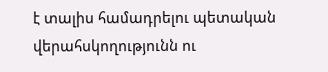է տալիս համադրելու պետական վերահսկողությունն ու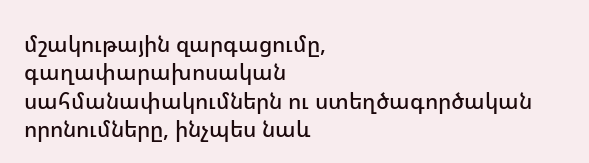մշակութային զարգացումը, գաղափարախոսական սահմանափակումներն ու ստեղծագործական որոնումները, ինչպես նաև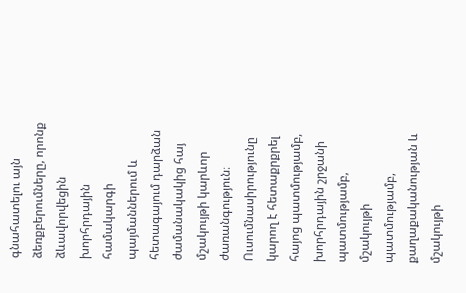գնահատելու այն ձեռքբերումները, որոնք ձևավորվեցին խորհրդային համակարգի պայմաններում և հետագայում դարձան ժամանակակից հայ մշակույթի կարևոր ժառանգություն։ Ուսումնասիրությունը կարող է հետաքրքրել հայոց պատմությամբ, խորհրդային շրջանի պատմությամբ, մշակույթի պատմությամբ, քաղաքականության և մշակույթի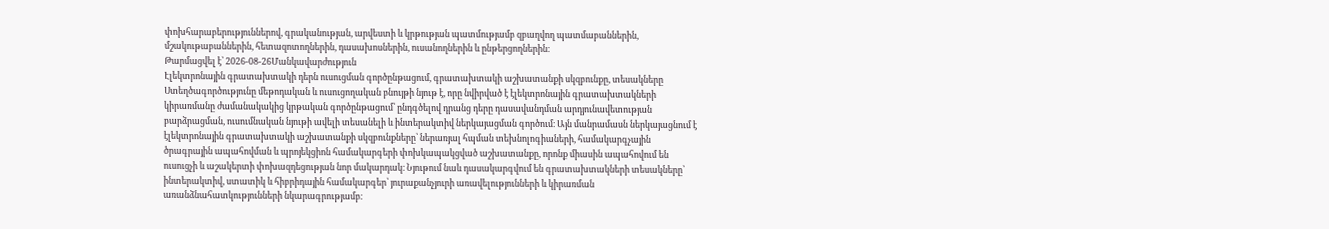փոխհարաբերություններով, գրականության, արվեստի և կրթության պատմությամբ զբաղվող պատմաբաններին, մշակութաբաններին, հետազոտողներին, դասախոսներին, ուսանողներին և ընթերցողներին։
Թարմացվել է՝ 2026-08-26Մանկավարժություն
Էլեկտրոնային գրատախտակի դերն ուսուցման գործընթացում, գրատախտակի աշխատանքի սկզբունքը, տեսակները
Ստեղծագործությունը մեթոդական և ուսուցողական բնույթի նյութ է, որը նվիրված է էլեկտրոնային գրատախտակների կիրառմանը ժամանակակից կրթական գործընթացում՝ ընդգծելով դրանց դերը դասավանդման արդյունավետության բարձրացման, ուսումնական նյութի ավելի տեսանելի և ինտերակտիվ ներկայացման գործում։ Այն մանրամասն ներկայացնում է էլեկտրոնային գրատախտակի աշխատանքի սկզբունքները՝ ներառյալ հպման տեխնոլոգիաների, համակարգչային ծրագրային ապահովման և պրոյեկցիոն համակարգերի փոխկապակցված աշխատանքը, որոնք միասին ապահովում են ուսուցչի և աշակերտի փոխազդեցության նոր մակարդակ։ Նյութում նաև դասակարգվում են գրատախտակների տեսակները՝ ինտերակտիվ, ստատիկ և հիբրիդային համակարգեր՝ յուրաքանչյուրի առավելությունների և կիրառման առանձնահատկությունների նկարագրությամբ։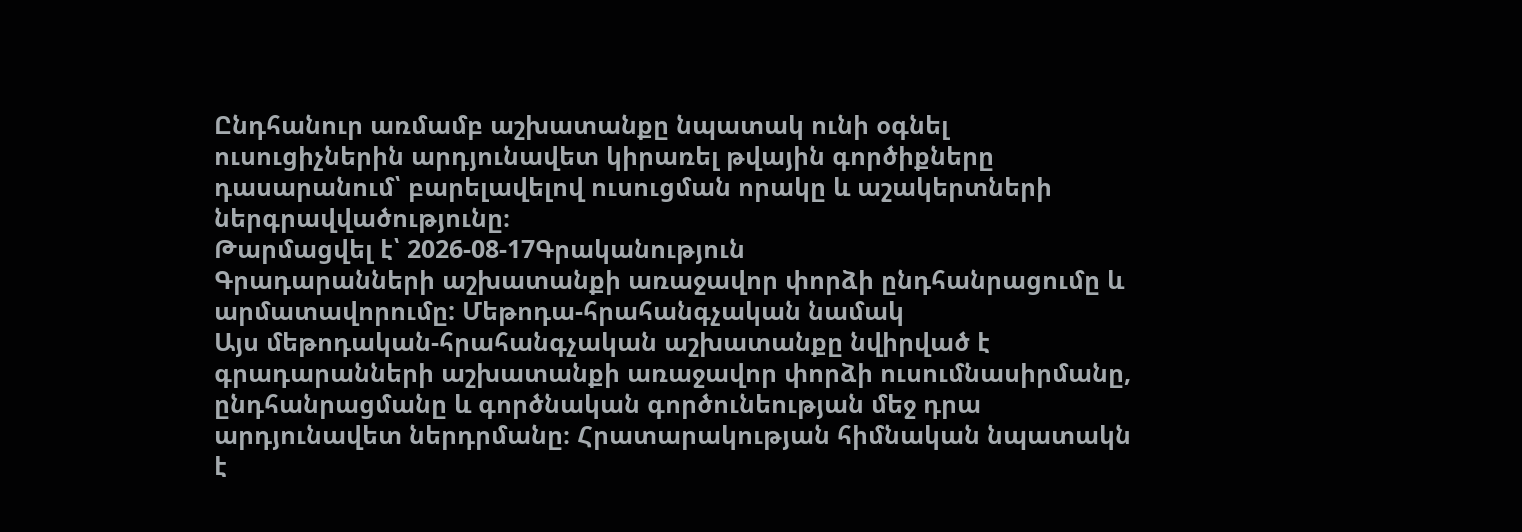Ընդհանուր առմամբ աշխատանքը նպատակ ունի օգնել ուսուցիչներին արդյունավետ կիրառել թվային գործիքները դասարանում՝ բարելավելով ուսուցման որակը և աշակերտների ներգրավվածությունը։
Թարմացվել է՝ 2026-08-17Գրականություն
Գրադարանների աշխատանքի առաջավոր փորձի ընդհանրացումը և արմատավորումը: Մեթոդա-հրահանգչական նամակ
Այս մեթոդական-հրահանգչական աշխատանքը նվիրված է գրադարանների աշխատանքի առաջավոր փորձի ուսումնասիրմանը, ընդհանրացմանը և գործնական գործունեության մեջ դրա արդյունավետ ներդրմանը։ Հրատարակության հիմնական նպատակն է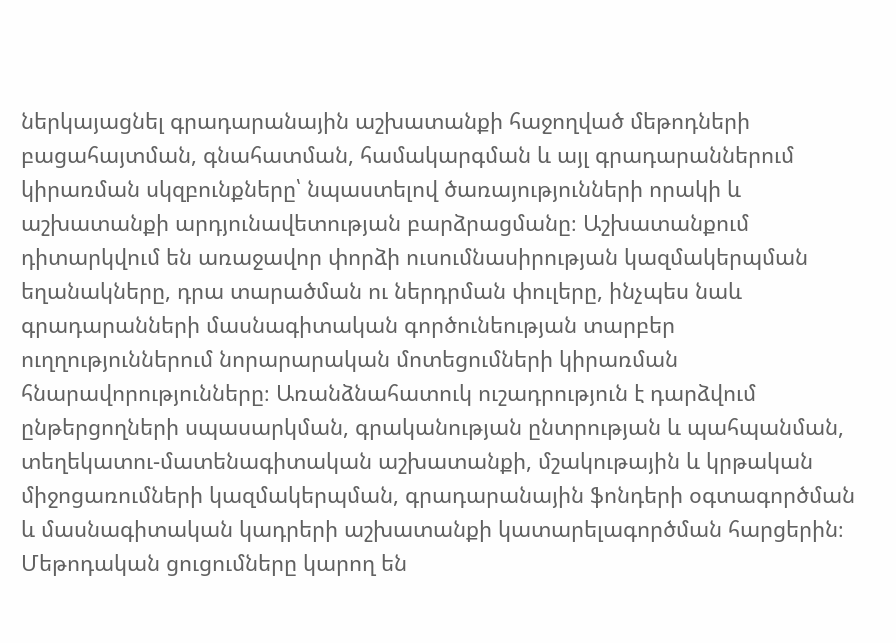ներկայացնել գրադարանային աշխատանքի հաջողված մեթոդների բացահայտման, գնահատման, համակարգման և այլ գրադարաններում կիրառման սկզբունքները՝ նպաստելով ծառայությունների որակի և աշխատանքի արդյունավետության բարձրացմանը։ Աշխատանքում դիտարկվում են առաջավոր փորձի ուսումնասիրության կազմակերպման եղանակները, դրա տարածման ու ներդրման փուլերը, ինչպես նաև գրադարանների մասնագիտական գործունեության տարբեր ուղղություններում նորարարական մոտեցումների կիրառման հնարավորությունները։ Առանձնահատուկ ուշադրություն է դարձվում ընթերցողների սպասարկման, գրականության ընտրության և պահպանման, տեղեկատու-մատենագիտական աշխատանքի, մշակութային և կրթական միջոցառումների կազմակերպման, գրադարանային ֆոնդերի օգտագործման և մասնագիտական կադրերի աշխատանքի կատարելագործման հարցերին։ Մեթոդական ցուցումները կարող են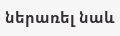ներառել նաև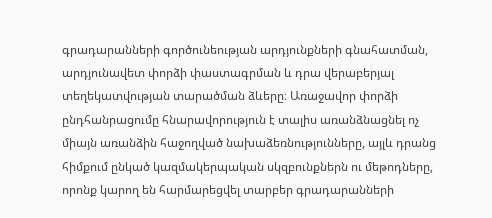գրադարանների գործունեության արդյունքների գնահատման, արդյունավետ փորձի փաստագրման և դրա վերաբերյալ տեղեկատվության տարածման ձևերը։ Առաջավոր փորձի ընդհանրացումը հնարավորություն է տալիս առանձնացնել ոչ միայն առանձին հաջողված նախաձեռնությունները, այլև դրանց հիմքում ընկած կազմակերպական սկզբունքներն ու մեթոդները, որոնք կարող են հարմարեցվել տարբեր գրադարանների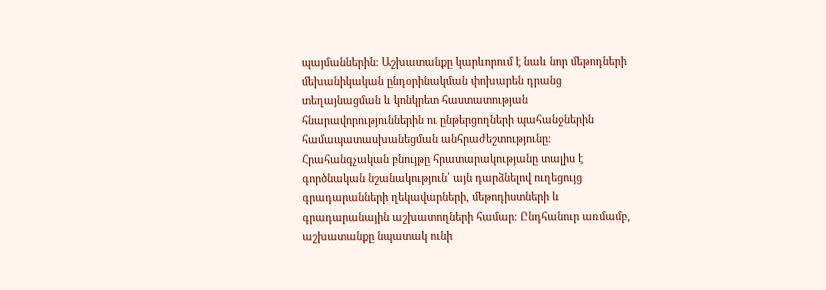պայմաններին։ Աշխատանքը կարևորում է նաև նոր մեթոդների մեխանիկական ընդօրինակման փոխարեն դրանց տեղայնացման և կոնկրետ հաստատության հնարավորություններին ու ընթերցողների պահանջներին համապատասխանեցման անհրաժեշտությունը։ Հրահանգչական բնույթը հրատարակությանը տալիս է գործնական նշանակություն՝ այն դարձնելով ուղեցույց գրադարանների ղեկավարների, մեթոդիստների և գրադարանային աշխատողների համար։ Ընդհանուր առմամբ, աշխատանքը նպատակ ունի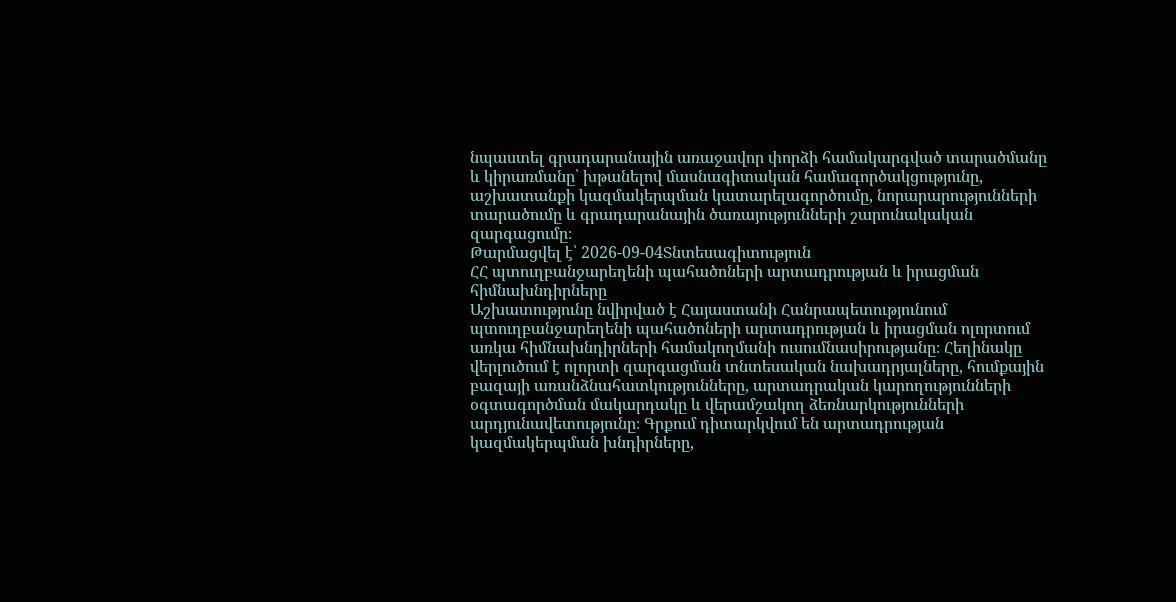նպաստել գրադարանային առաջավոր փորձի համակարգված տարածմանը և կիրառմանը՝ խթանելով մասնագիտական համագործակցությունը, աշխատանքի կազմակերպման կատարելագործումը, նորարարությունների տարածումը և գրադարանային ծառայությունների շարունակական զարգացումը։
Թարմացվել է՝ 2026-09-04Տնտեսագիտություն
ՀՀ պտուղբանջարեղենի պահածոների արտադրության և իրացման հիմնախնդիրները
Աշխատությունը նվիրված է Հայաստանի Հանրապետությունում պտուղբանջարեղենի պահածոների արտադրության և իրացման ոլորտում առկա հիմնախնդիրների համակողմանի ուսումնասիրությանը։ Հեղինակը վերլուծում է ոլորտի զարգացման տնտեսական նախադրյալները, հումքային բազայի առանձնահատկությունները, արտադրական կարողությունների օգտագործման մակարդակը և վերամշակող ձեռնարկությունների արդյունավետությունը։ Գրքում դիտարկվում են արտադրության կազմակերպման խնդիրները,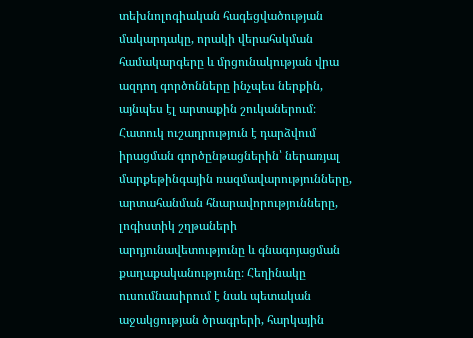տեխնոլոգիական հագեցվածության մակարդակը, որակի վերահսկման համակարգերը և մրցունակության վրա ազդող գործոնները ինչպես ներքին, այնպես էլ արտաքին շուկաներում։ Հատուկ ուշադրություն է դարձվում իրացման գործընթացներին՝ ներառյալ մարքեթինգային ռազմավարությունները, արտահանման հնարավորությունները, լոգիստիկ շղթաների արդյունավետությունը և գնագոյացման քաղաքականությունը։ Հեղինակը ուսումնասիրում է նաև պետական աջակցության ծրագրերի, հարկային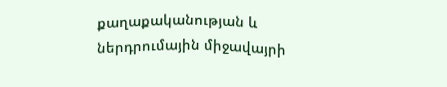քաղաքականության և ներդրումային միջավայրի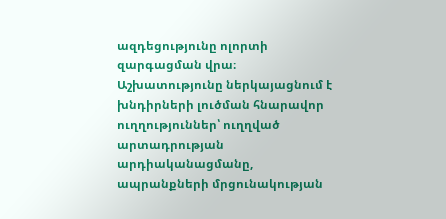ազդեցությունը ոլորտի զարգացման վրա։ Աշխատությունը ներկայացնում է խնդիրների լուծման հնարավոր ուղղություններ՝ ուղղված արտադրության արդիականացմանը, ապրանքների մրցունակության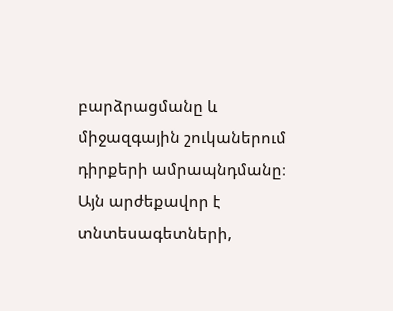բարձրացմանը և միջազգային շուկաներում դիրքերի ամրապնդմանը։ Այն արժեքավոր է տնտեսագետների,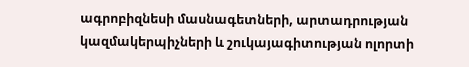ագրոբիզնեսի մասնագետների, արտադրության կազմակերպիչների և շուկայագիտության ոլորտի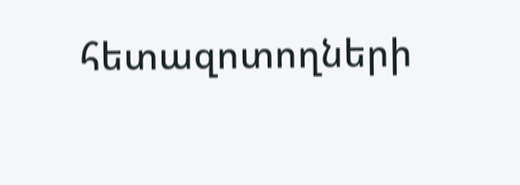հետազոտողների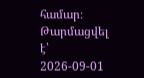համար։
Թարմացվել է՝ 2026-09-01